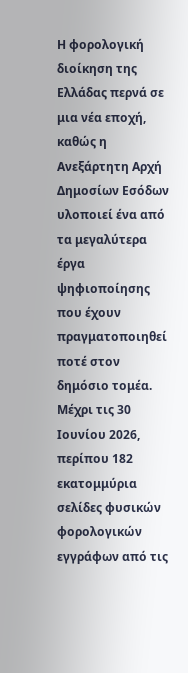Η φορολογική διοίκηση της Ελλάδας περνά σε μια νέα εποχή, καθώς η Ανεξάρτητη Αρχή Δημοσίων Εσόδων υλοποιεί ένα από τα μεγαλύτερα έργα ψηφιοποίησης που έχουν πραγματοποιηθεί ποτέ στον δημόσιο τομέα. Μέχρι τις 30 Ιουνίου 2026, περίπου 182 εκατομμύρια σελίδες φυσικών φορολογικών εγγράφων από τις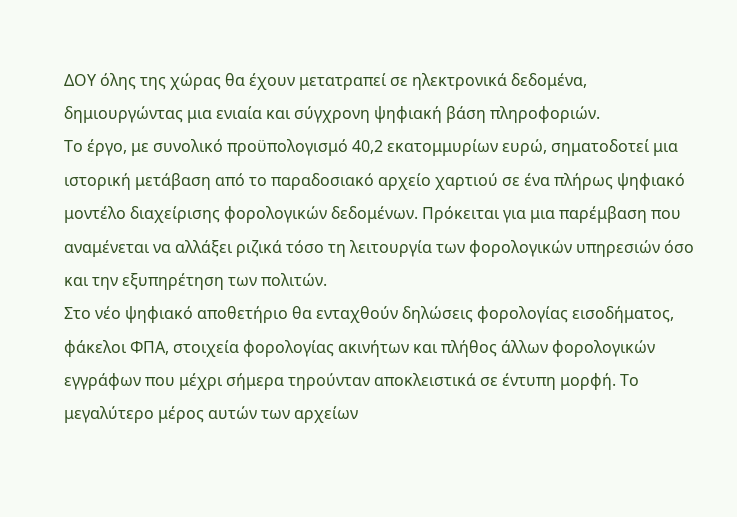ΔΟΥ όλης της χώρας θα έχουν μετατραπεί σε ηλεκτρονικά δεδομένα, δημιουργώντας μια ενιαία και σύγχρονη ψηφιακή βάση πληροφοριών.
Το έργο, με συνολικό προϋπολογισμό 40,2 εκατομμυρίων ευρώ, σηματοδοτεί μια ιστορική μετάβαση από το παραδοσιακό αρχείο χαρτιού σε ένα πλήρως ψηφιακό μοντέλο διαχείρισης φορολογικών δεδομένων. Πρόκειται για μια παρέμβαση που αναμένεται να αλλάξει ριζικά τόσο τη λειτουργία των φορολογικών υπηρεσιών όσο και την εξυπηρέτηση των πολιτών.
Στο νέο ψηφιακό αποθετήριο θα ενταχθούν δηλώσεις φορολογίας εισοδήματος, φάκελοι ΦΠΑ, στοιχεία φορολογίας ακινήτων και πλήθος άλλων φορολογικών εγγράφων που μέχρι σήμερα τηρούνταν αποκλειστικά σε έντυπη μορφή. Το μεγαλύτερο μέρος αυτών των αρχείων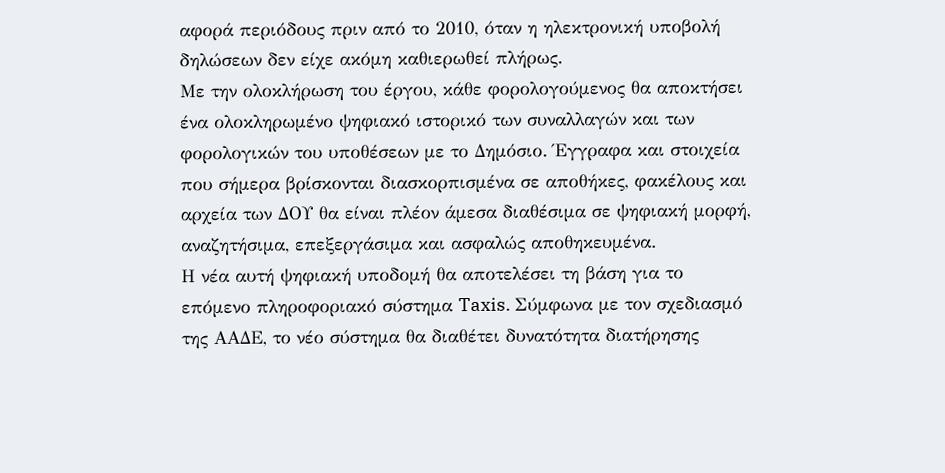αφορά περιόδους πριν από το 2010, όταν η ηλεκτρονική υποβολή δηλώσεων δεν είχε ακόμη καθιερωθεί πλήρως.
Με την ολοκλήρωση του έργου, κάθε φορολογούμενος θα αποκτήσει ένα ολοκληρωμένο ψηφιακό ιστορικό των συναλλαγών και των φορολογικών του υποθέσεων με το Δημόσιο. Έγγραφα και στοιχεία που σήμερα βρίσκονται διασκορπισμένα σε αποθήκες, φακέλους και αρχεία των ΔΟΥ θα είναι πλέον άμεσα διαθέσιμα σε ψηφιακή μορφή, αναζητήσιμα, επεξεργάσιμα και ασφαλώς αποθηκευμένα.
Η νέα αυτή ψηφιακή υποδομή θα αποτελέσει τη βάση για το επόμενο πληροφοριακό σύστημα Taxis. Σύμφωνα με τον σχεδιασμό της ΑΑΔΕ, το νέο σύστημα θα διαθέτει δυνατότητα διατήρησης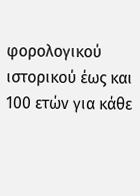φορολογικού ιστορικού έως και 100 ετών για κάθε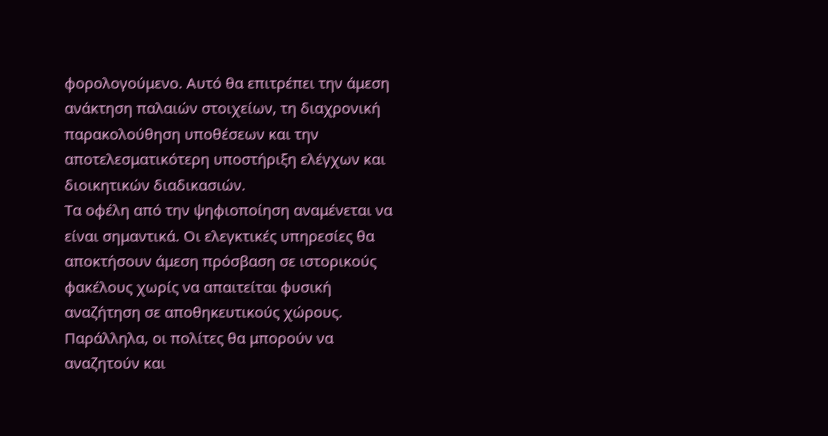φορολογούμενο. Αυτό θα επιτρέπει την άμεση ανάκτηση παλαιών στοιχείων, τη διαχρονική παρακολούθηση υποθέσεων και την αποτελεσματικότερη υποστήριξη ελέγχων και διοικητικών διαδικασιών.
Τα οφέλη από την ψηφιοποίηση αναμένεται να είναι σημαντικά. Οι ελεγκτικές υπηρεσίες θα αποκτήσουν άμεση πρόσβαση σε ιστορικούς φακέλους χωρίς να απαιτείται φυσική αναζήτηση σε αποθηκευτικούς χώρους. Παράλληλα, οι πολίτες θα μπορούν να αναζητούν και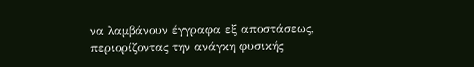να λαμβάνουν έγγραφα εξ αποστάσεως, περιορίζοντας την ανάγκη φυσικής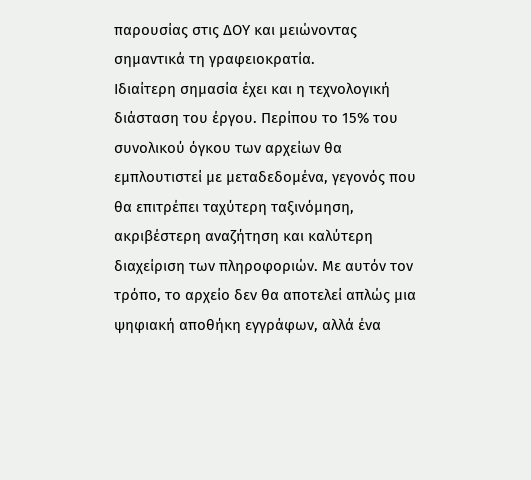παρουσίας στις ΔΟΥ και μειώνοντας σημαντικά τη γραφειοκρατία.
Ιδιαίτερη σημασία έχει και η τεχνολογική διάσταση του έργου. Περίπου το 15% του συνολικού όγκου των αρχείων θα εμπλουτιστεί με μεταδεδομένα, γεγονός που θα επιτρέπει ταχύτερη ταξινόμηση, ακριβέστερη αναζήτηση και καλύτερη διαχείριση των πληροφοριών. Με αυτόν τον τρόπο, το αρχείο δεν θα αποτελεί απλώς μια ψηφιακή αποθήκη εγγράφων, αλλά ένα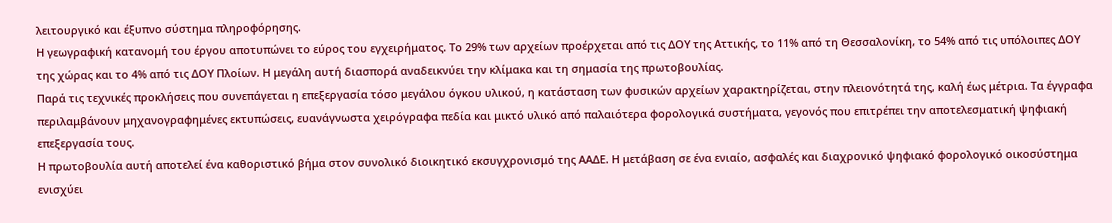λειτουργικό και έξυπνο σύστημα πληροφόρησης.
Η γεωγραφική κατανομή του έργου αποτυπώνει το εύρος του εγχειρήματος. Το 29% των αρχείων προέρχεται από τις ΔΟΥ της Αττικής, το 11% από τη Θεσσαλονίκη, το 54% από τις υπόλοιπες ΔΟΥ της χώρας και το 4% από τις ΔΟΥ Πλοίων. Η μεγάλη αυτή διασπορά αναδεικνύει την κλίμακα και τη σημασία της πρωτοβουλίας.
Παρά τις τεχνικές προκλήσεις που συνεπάγεται η επεξεργασία τόσο μεγάλου όγκου υλικού, η κατάσταση των φυσικών αρχείων χαρακτηρίζεται, στην πλειονότητά της, καλή έως μέτρια. Τα έγγραφα περιλαμβάνουν μηχανογραφημένες εκτυπώσεις, ευανάγνωστα χειρόγραφα πεδία και μικτό υλικό από παλαιότερα φορολογικά συστήματα, γεγονός που επιτρέπει την αποτελεσματική ψηφιακή επεξεργασία τους.
Η πρωτοβουλία αυτή αποτελεί ένα καθοριστικό βήμα στον συνολικό διοικητικό εκσυγχρονισμό της ΑΑΔΕ. Η μετάβαση σε ένα ενιαίο, ασφαλές και διαχρονικό ψηφιακό φορολογικό οικοσύστημα ενισχύει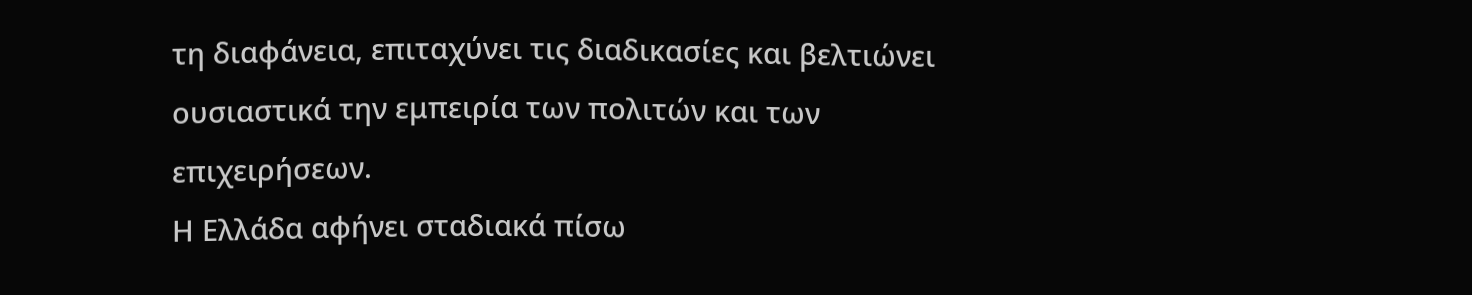τη διαφάνεια, επιταχύνει τις διαδικασίες και βελτιώνει ουσιαστικά την εμπειρία των πολιτών και των επιχειρήσεων.
Η Ελλάδα αφήνει σταδιακά πίσω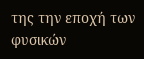της την εποχή των φυσικών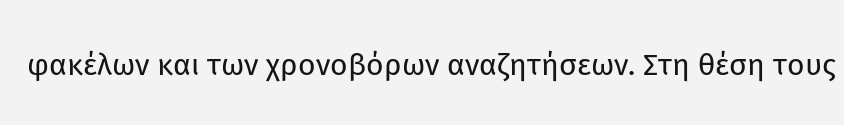φακέλων και των χρονοβόρων αναζητήσεων. Στη θέση τους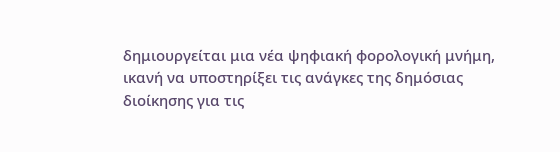δημιουργείται μια νέα ψηφιακή φορολογική μνήμη, ικανή να υποστηρίξει τις ανάγκες της δημόσιας διοίκησης για τις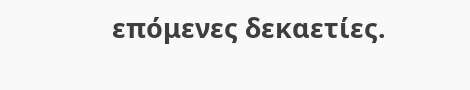επόμενες δεκαετίες.